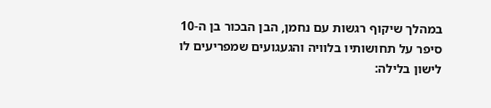במהלך שיקוף רגשות עם נחמן, הבן הבכור בן ה-10 סיפר על תחושותיו בלוויה והגעגועים שמפריעים לו לישון בלילה: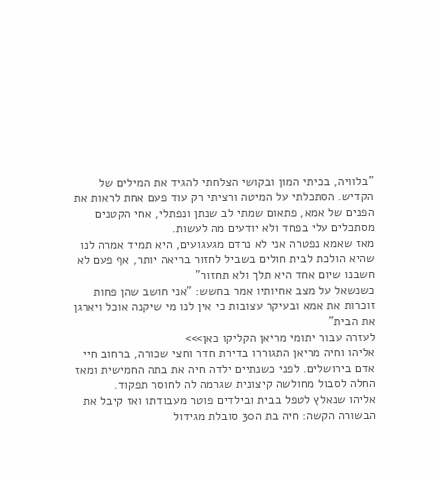"בלוויה, בכיתי המון ובקושי הצלחתי להגיד את המילים של הקדיש. הסתכלתי על המיטה ורציתי רק עוד פעם אחת לראות את הפנים של אמא, פתאום שמתי לב שנתן ונפתלי, אחי הקטנים מסתכלים עלי בפחד ולא יודעים מה לעשות.
מאז שאמא נפטרה אני לא נרדם מגעגועים, היא תמיד אמרה לנו שהיא הולכת לבית חולים בשביל לחזור בריאה יותר, אף פעם לא חשבנו שיום אחד היא תלך ולא תחזור"
כשנשאל על מצב אחיותיו אמר בחשש: "אני חושב שהן פחות זוכרות את אמא ובעיקר עצובות כי אין לנו מי שיקנה אוכל ויארגן את הבית"
לעזרה עבור יתומי מריאן הקליקו כאן>>>
אליהו וחיה מריאן התגוררו בדירת חדר וחצי שכורה, ברחוב חיי אדם בירושלים. לפני כשנתיים ילדה חיה את בתה החמישית ומאז החלה לסבול מחולשה קיצונית שגרמה לה לחוסר תפקוד.
אליהו שנאלץ לטפל בבית ובילדים פוטר מעבודתו ואז קיבל את הבשורה הקשה: חיה בת ה30 סובלת מגידול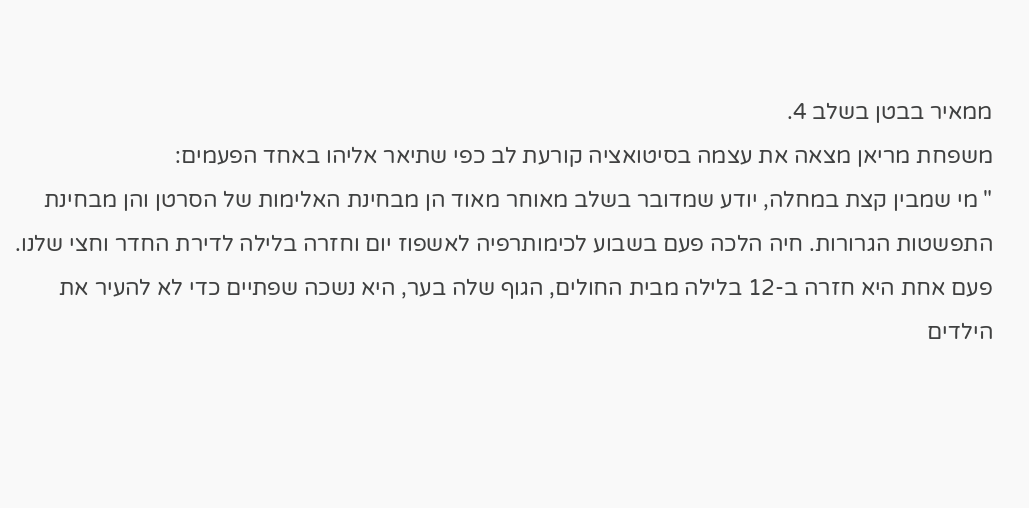ממאיר בבטן בשלב 4.
משפחת מריאן מצאה את עצמה בסיטואציה קורעת לב כפי שתיאר אליהו באחד הפעמים:
" מי שמבין קצת במחלה, יודע שמדובר בשלב מאוחר מאוד הן מבחינת האלימות של הסרטן והן מבחינת התפשטות הגרורות. חיה הלכה פעם בשבוע לכימותרפיה לאשפוז יום וחזרה בלילה לדירת החדר וחצי שלנו.
פעם אחת היא חזרה ב-12 בלילה מבית החולים, הגוף שלה בער, היא נשכה שפתיים כדי לא להעיר את הילדים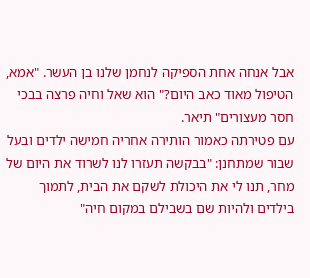אבל אנחה אחת הספיקה לנחמן שלנו בן העשר. "אמא, הטיפול מאוד כאב היום?" הוא שאל וחיה פרצה בבכי חסר מעצורים" תיאר.
עם פטירתה כאמור הותירה אחריה חמישה ילדים ובעל שבור שמתחנן: "בבקשה תעזרו לנו לשרוד את היום של מחר, תנו לי את היכולת לשקם את הבית, לתמוך בילדים ולהיות שם בשבילם במקום חיה"